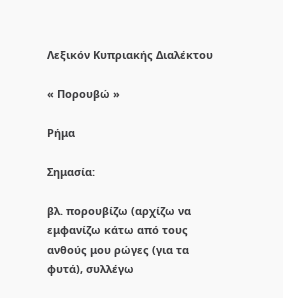Λεξικόν Κυπριακής Διαλέκτου

« Πορουβώ »

Ρήμα

Σημασία:

βλ. πορουβίζω (αρχίζω να εμφανίζω κάτω από τους ανθούς μου ρώγες (για τα φυτά), συλλέγω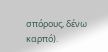σπόρους, δένω καρπό).